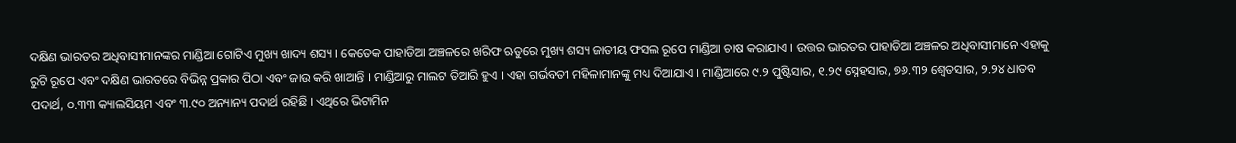ଦକ୍ଷିଣ ଭାରତର ଅଧିବାସୀମାନଙ୍କର ମାଣ୍ଡିଆ ଗୋଟିଏ ମୁଖ୍ୟ ଖାଦ୍ୟ ଶସ୍ୟ । କେତେକ ପାହାଡିଆ ଅଞ୍ଚଳରେ ଖରିଫ ଋତୁରେ ମୁଖ୍ୟ ଶସ୍ୟ ଜାତୀୟ ଫସଲ ରୂପେ ମାଣ୍ଡିଆ ଚାଷ କରାଯାଏ । ଉତ୍ତର ଭାରତର ପାହାଡିଆ ଅଞ୍ଚଳର ଅଧିବାସୀମାନେ ଏହାକୁ ରୁଟି ରୂପେ ଏବଂ ଦକ୍ଷିଣ ଭାରତରେ ବିଭିନ୍ନ ପ୍ରକାର ପିଠା ଏବଂ ଜାଉ କରି ଖାଆନ୍ତି । ମାଣ୍ଡିଆରୁ ମାଲଟ ତିଆରି ହୁଏ । ଏହା ଗର୍ଭବତୀ ମହିଳାମାନଙ୍କୁ ମଧ୍ୟ ଦିଆଯାଏ । ମାଣ୍ଡିଆରେ ୯.୨ ପୁଷ୍ଟିସାର, ୧.୨୯ ସ୍ନେହସାର, ୭୬.୩୨ ଶ୍ଵେତସାର, ୨.୨୪ ଧାତବ ପଦାର୍ଥ, ୦.୩୩ କ୍ୟାଲସିୟମ ଏବଂ ୩.୯୦ ଅନ୍ୟାନ୍ୟ ପଦାର୍ଥ ରହିଛି । ଏଥିରେ ଭିଟାମିନ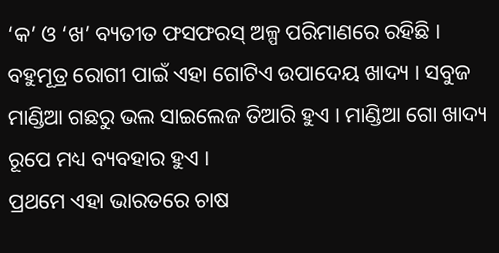‘କ’ ଓ ‘ଖ’ ବ୍ୟତୀତ ଫସଫରସ୍ ଅଳ୍ପ ପରିମାଣରେ ରହିଛି । ବହୁମୂତ୍ର ରୋଗୀ ପାଇଁ ଏହା ଗୋଟିଏ ଉପାଦେୟ ଖାଦ୍ୟ । ସବୁଜ ମାଣ୍ଡିଆ ଗଛରୁ ଭଲ ସାଇଲେଜ ତିଆରି ହୁଏ । ମାଣ୍ଡିଆ ଗୋ ଖାଦ୍ୟ ରୂପେ ମଧ୍ୟ ବ୍ୟବହାର ହୁଏ ।
ପ୍ରଥମେ ଏହା ଭାରତରେ ଚାଷ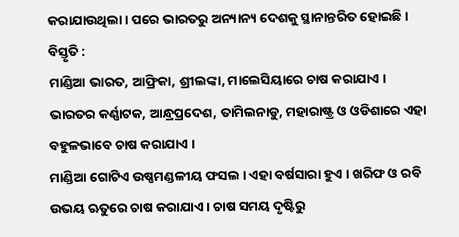କରାଯାଉଥିଲା । ପରେ ଭାରତରୁ ଅନ୍ୟାନ୍ୟ ଦେଶକୁ ସ୍ଥାନାନ୍ତରିତ ହୋଇଛି ।
ବିସ୍ତୃତି :
ମାଣ୍ଡିଆ ଭାରତ, ଆଫ୍ରିକା, ଶ୍ରୀଲଙ୍କା, ମାଲେସିୟାରେ ଚାଷ କରାଯାଏ । ଭାରତର କର୍ଣ୍ଣାଟକ, ଆନ୍ଧ୍ରପ୍ରଦେଶ, ତାମିଲନାଡୁ, ମହାରାଷ୍ଟ୍ର ଓ ଓଡିଶାରେ ଏହା ବହୁଳଭାବେ ଚାଷ କରାଯାଏ ।
ମାଣ୍ଡିଆ ଗୋଟିଏ ଉଷ୍ଣମଣ୍ଡଳୀୟ ଫସଲ । ଏହା ବର୍ଷସାରା ହୁଏ । ଖରିଫ ଓ ରବି ଉଭୟ ଋତୁରେ ଚାଷ କରାଯାଏ । ଚାଷ ସମୟ ଦୃଷ୍ଟିରୁ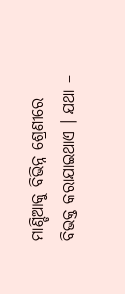ମାଣ୍ଡିଆକୁ ବିଭିନ୍ନ ଶ୍ରେଣୀରେ ବିଭକ୍ତ କରାଯାଇଥାଏ । ଯଥା –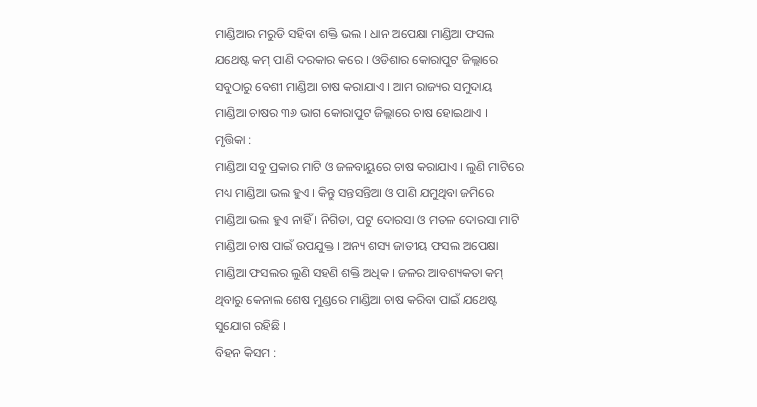ମାଣ୍ଡିଆର ମରୁଡି ସହିବା ଶକ୍ତି ଭଲ । ଧାନ ଅପେକ୍ଷା ମାଣ୍ଡିଆ ଫସଲ ଯଥେଷ୍ଟ କମ୍ ପାଣି ଦରକାର କରେ । ଓଡିଶାର କୋରାପୁଟ ଜିଲ୍ଲାରେ ସବୁଠାରୁ ବେଶୀ ମାଣ୍ଡିଆ ଚାଷ କରାଯାଏ । ଆମ ରାଜ୍ୟର ସମୁଦାୟ ମାଣ୍ଡିଆ ଚାଷର ୩୬ ଭାଗ କୋରାପୁଟ ଜିଲ୍ଲାରେ ଚାଷ ହୋଇଥାଏ ।
ମୃତ୍ତିକା :
ମାଣ୍ଡିଆ ସବୁ ପ୍ରକାର ମାଟି ଓ ଜଳବାୟୁରେ ଚାଷ କରାଯାଏ । ଲୁଣି ମାଟିରେ ମଧ୍ୟ ମାଣ୍ଡିଆ ଭଲ ହୁଏ । କିନ୍ତୁ ସନ୍ତସନ୍ତିଆ ଓ ପାଣି ଯମୁଥିବା ଜମିରେ ମାଣ୍ଡିଆ ଭଲ ହୁଏ ନାହିଁ । ନିଗିଡା, ପଟୁ ଦୋରସା ଓ ମତଳ ଦୋରସା ମାଟି ମାଣ୍ଡିଆ ଚାଷ ପାଇଁ ଉପଯୁକ୍ତ । ଅନ୍ୟ ଶସ୍ୟ ଜାତୀୟ ଫସଲ ଅପେକ୍ଷା ମାଣ୍ଡିଆ ଫସଲର ଲୁଣି ସହଣି ଶକ୍ତି ଅଧିକ । ଜଳର ଆବଶ୍ୟକତା କମ୍ ଥିବାରୁ କେନାଲ ଶେଷ ମୁଣ୍ଡରେ ମାଣ୍ଡିଆ ଚାଷ କରିବା ପାଇଁ ଯଥେଷ୍ଟ ସୁଯୋଗ ରହିଛି ।
ବିହନ କିସମ :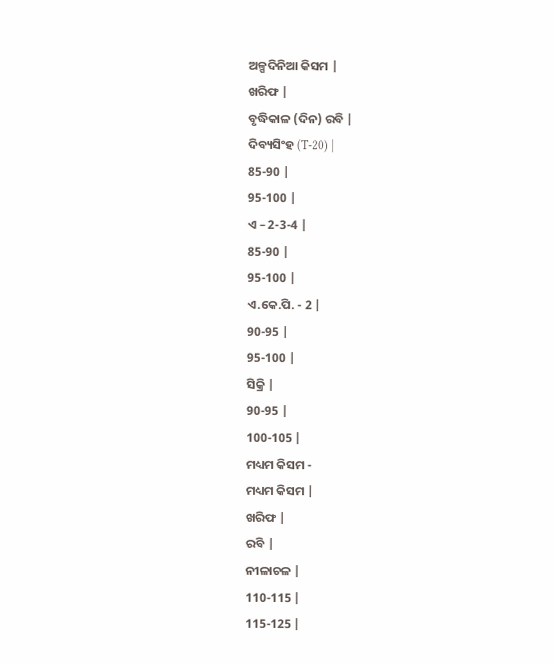ଅଳ୍ପଦିନିଆ କିସମ |
ଖରିଫ |
ବୃଦ୍ଧିକାଳ (ଦିନ) ରବି |
ଦିବ୍ୟସିଂହ (T-20) |
85-90 |
95-100 |
ଏ – 2-3-4 |
85-90 |
95-100 |
ଏ.କେ.ପି. - 2 |
90-95 |
95-100 |
ସିକ୍ରି |
90-95 |
100-105 |
ମଧ୍ୟମ କିସମ -
ମଧ୍ୟମ କିସମ |
ଖରିଫ |
ରବି |
ନୀଳାଚଳ |
110-115 |
115-125 |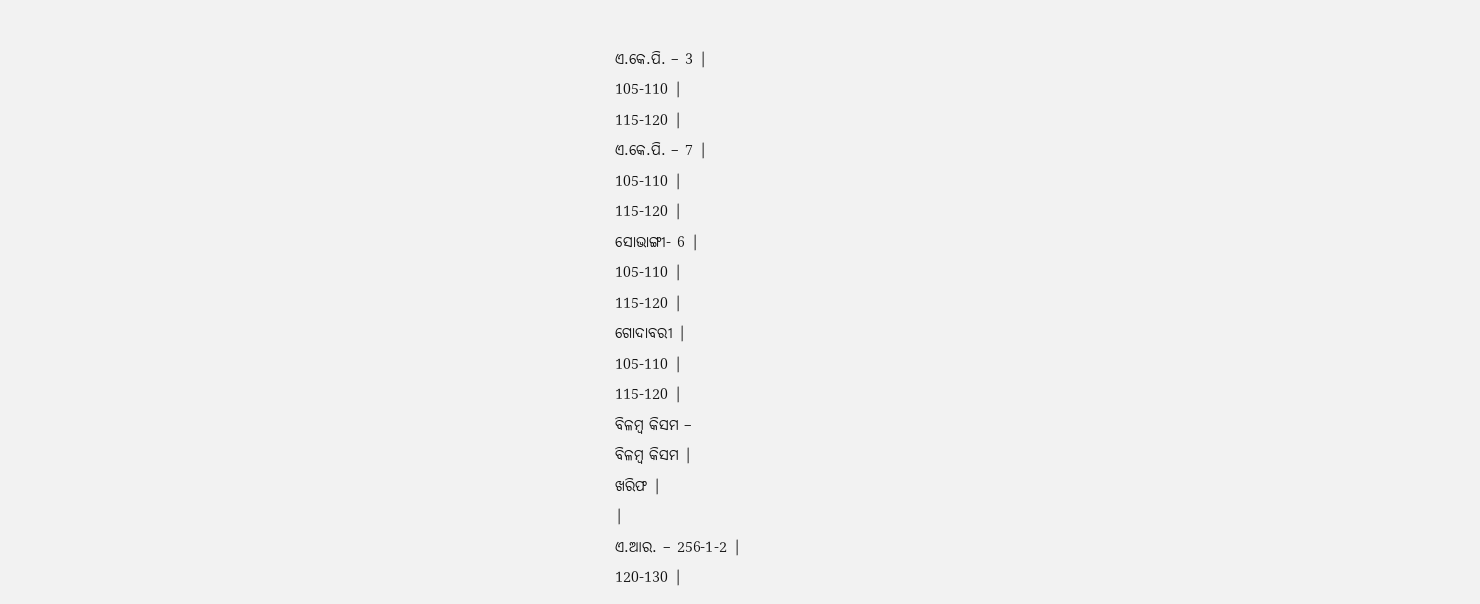ଏ.କେ.ପି. – 3 |
105-110 |
115-120 |
ଏ.କେ.ପି. – 7 |
105-110 |
115-120 |
ସୋଭାଙ୍ଗୀ- 6 |
105-110 |
115-120 |
ଗୋଦାବରୀ |
105-110 |
115-120 |
ବିଳମ୍ବ କିସମ –
ବିଳମ୍ବ କିସମ |
ଖରିଫ |
|
ଏ.ଆର. – 256-1-2 |
120-130 |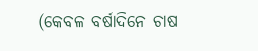(କେବଳ ବର୍ଷାଦିନେ ଚାଷ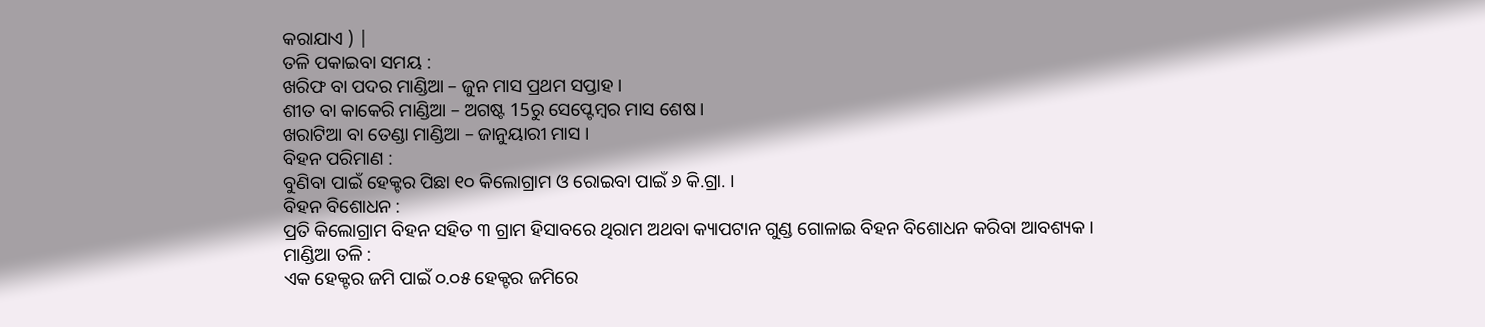କରାଯାଏ ) |
ତଳି ପକାଇବା ସମୟ :
ଖରିଫ ବା ପଦର ମାଣ୍ଡିଆ – ଜୁନ ମାସ ପ୍ରଥମ ସପ୍ତାହ ।
ଶୀତ ବା କାକେରି ମାଣ୍ଡିଆ – ଅଗଷ୍ଟ 15ରୁ ସେପ୍ଟେମ୍ବର ମାସ ଶେଷ ।
ଖରାଟିଆ ବା ତେଣ୍ଡା ମାଣ୍ଡିଆ – ଜାନୁୟାରୀ ମାସ ।
ବିହନ ପରିମାଣ :
ବୁଣିବା ପାଇଁ ହେକ୍ଟର ପିଛା ୧୦ କିଲୋଗ୍ରାମ ଓ ରୋଇବା ପାଇଁ ୬ କି.ଗ୍ରା. ।
ବିହନ ବିଶୋଧନ :
ପ୍ରତି କିଲୋଗ୍ରାମ ବିହନ ସହିତ ୩ ଗ୍ରାମ ହିସାବରେ ଥିରାମ ଅଥବା କ୍ୟାପଟାନ ଗୁଣ୍ଡ ଗୋଳାଇ ବିହନ ବିଶୋଧନ କରିବା ଆବଶ୍ୟକ ।
ମାଣ୍ଡିଆ ତଳି :
ଏକ ହେକ୍ଟର ଜମି ପାଇଁ ୦.୦୫ ହେକ୍ଟର ଜମିରେ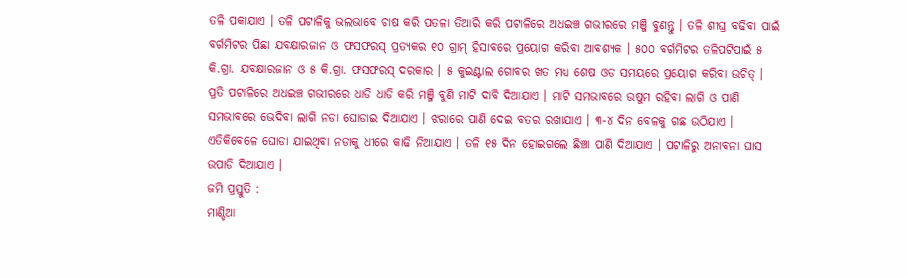ତଳି ପକାଯାଏ । ତଳି ପଟାଳିକୁ ଭଲଭାବେ ଚାଷ କରି ପତଳା ତିଆରି କରି ପଟାଳିରେ ଅଧଇଞ୍ଚ ଗଭୀରରେ ମଞ୍ଜି ବୁଣନ୍ତୁ । ତଳି ଶୀଘ୍ର ବଢିବା ପାଇଁ ବର୍ଗମିଟର ପିଛା ଯବକ୍ଷାରଜାନ ଓ ଫସଫରସ୍ ପ୍ରତ୍ୟକର ୧୦ ଗ୍ରାମ୍ ହିସାବରେ ପ୍ରୟୋଗ କରିବା ଆବଶ୍ୟକ । ୫୦୦ ବର୍ଗମିଟର ତଳିପଟିପାଇଁ ୫ କି.ଗ୍ରା. ଯବକ୍ଷାରଜାନ ଓ ୫ କି.ଗ୍ରା. ଫସଫରସ୍ ଦରକାର । ୫ କୁଇଣ୍ଟାଲ ଗୋବର ଖତ ମଧ୍ୟ ଶେଷ ଓଡ ସମୟରେ ପ୍ରୟୋଗ କରିବା ଉଚିତ୍ । ପ୍ରତି ପଟାଳିରେ ଅଧଇଞ୍ଚ ଗଭୀରରେ ଧାଡି ଧାଡି କରି ମଞ୍ଜି ବୁଣି ମାଟି ଦାବି ଦିଆଯାଏ । ମାଟି ସମଭାବରେ ଉଷୁମ ରହିବା ଲାଗି ଓ ପାଣି ସମଭାବରେ ଭେଦିବା ଲାଗି ନଡା ଘୋଡାଇ ଦିଆଯାଏ । ଝରାରେ ପାଣି ଦେଇ ବତର ରଖାଯାଏ । ୩-୪ ଦିନ ବେଳକୁ ଗଛ ଉଠିଯାଏ । ଏତିକିବେଳେ ଘୋଡା ଯାଇଥିବା ନଡାକୁ ଧୀରେ କାଢି ନିଆଯାଏ । ତଳି ୧୫ ଦିନ ହୋଇଗଲେ ଛିଞ୍ଚା ପାଣି ଦିଆଯାଏ । ପଟାଳିରୁ ଅନାବନା ଘାସ ଉପାଡି ଦିଆଯାଏ ।
ଜମି ପ୍ରସ୍ତୁତି :
ମାଣ୍ଡିଆ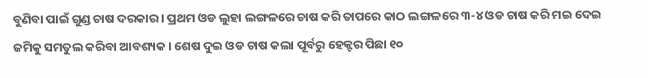ବୁଣିବା ପାଇଁ ଗୁଣ୍ଡ ଚାଷ ଦରକାର । ପ୍ରଥମ ଓଡ ଲୁହା ଲଙ୍ଗଳରେ ଚାଷ କରି ତାପରେ କାଠ ଲଙ୍ଗଳରେ ୩-୪ ଓଡ ଚାଷ କରି ମଇ ଦେଇ ଜମିକୁ ସମତୁଲ କରିବା ଆବଶ୍ୟକ । ଶେଷ ଦୁଇ ଓଡ ଚାଷ କଲା ପୂର୍ବରୁ ହେକ୍ଟର ପିଛା ୧୦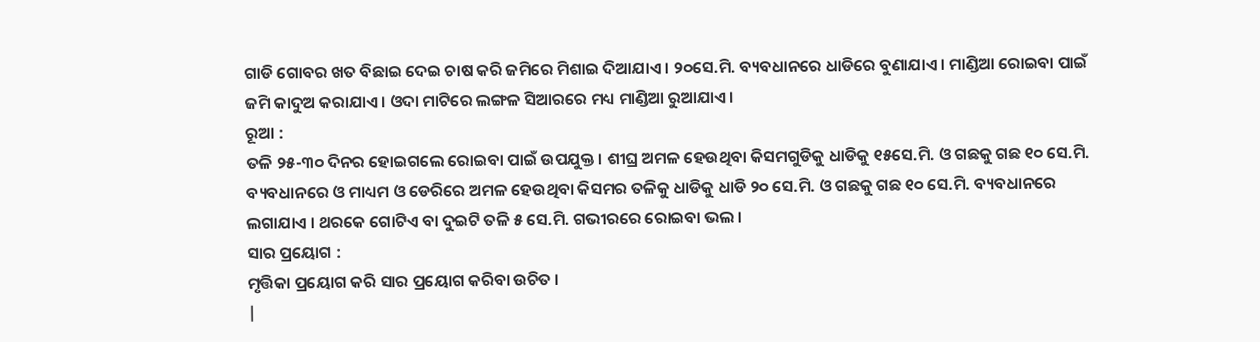ଗାଡି ଗୋବର ଖତ ବିଛାଇ ଦେଇ ଚାଷ କରି ଜମିରେ ମିଶାଇ ଦିଆଯାଏ । ୨୦ସେ.ମି. ବ୍ୟବଧାନରେ ଧାଡିରେ ବୁଣାଯାଏ । ମାଣ୍ଡିଆ ରୋଇବା ପାଇଁ ଜମି କାଦୁଅ କରାଯାଏ । ଓଦା ମାଟିରେ ଲଙ୍ଗଳ ସିଆରରେ ମଧ୍ୟ ମାଣ୍ଡିଆ ରୁଆଯାଏ ।
ରୂଆ :
ତଳି ୨୫-୩୦ ଦିନର ହୋଇଗଲେ ରୋଇବା ପାଇଁ ଉପଯୁକ୍ତ । ଶୀଘ୍ର ଅମଳ ହେଉଥିବା କିସମଗୁଡିକୁ ଧାଡିକୁ ୧୫ସେ.ମି. ଓ ଗଛକୁ ଗଛ ୧୦ ସେ.ମି. ବ୍ୟବଧାନରେ ଓ ମାଧ୍ୟମ ଓ ଡେରିରେ ଅମଳ ହେଉଥିବା କିସମର ତଳିକୁ ଧାଡିକୁ ଧାଡି ୨୦ ସେ.ମି. ଓ ଗଛକୁ ଗଛ ୧୦ ସେ.ମି. ବ୍ୟବଧାନରେ ଲଗାଯାଏ । ଥରକେ ଗୋଟିଏ ବା ଦୁଇଟି ତଳି ୫ ସେ.ମି. ଗଭୀରରେ ରୋଇବା ଭଲ ।
ସାର ପ୍ରୟୋଗ :
ମୃତ୍ତିକା ପ୍ରୟୋଗ କରି ସାର ପ୍ରୟୋଗ କରିବା ଉଚିତ ।
|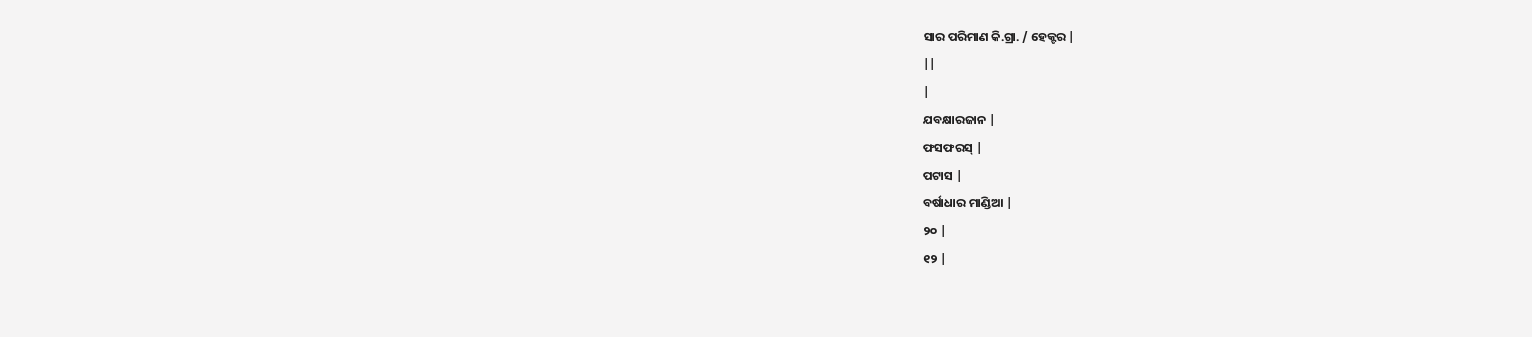ସାର ପରିମାଣ କି.ଗ୍ରା. / ହେକ୍ଟର |
||
|
ଯବକ୍ଷାରଜାନ |
ଫସଫରସ୍ |
ପଟାସ |
ବର୍ଷାଧାର ମାଣ୍ଡିଆ |
୨୦ |
୧୨ |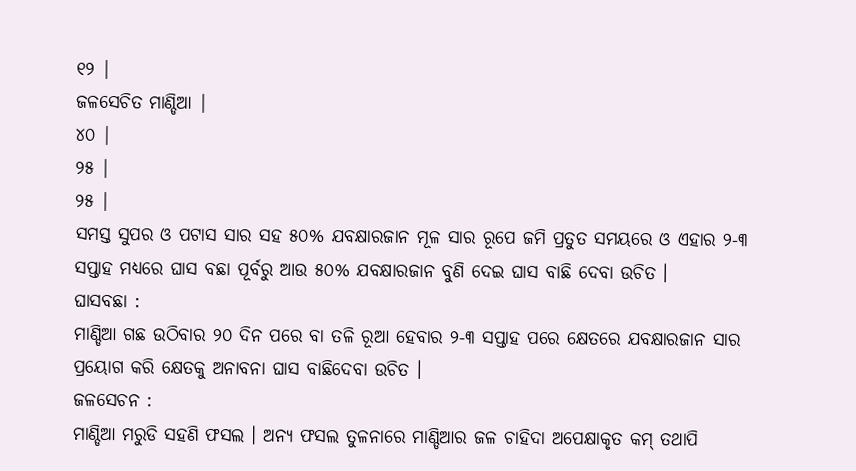୧୨ |
ଜଳସେଚିତ ମାଣ୍ଡିଆ |
୪୦ |
୨୫ |
୨୫ |
ସମସ୍ତ ସୁପର ଓ ପଟାସ ସାର ସହ ୫୦% ଯବକ୍ଷାରଜାନ ମୂଳ ସାର ରୂପେ ଜମି ପ୍ରତୁତ ସମୟରେ ଓ ଏହାର ୨-୩ ସପ୍ତାହ ମଧ୍ୟରେ ଘାସ ବଛା ପୂର୍ବରୁ ଆଉ ୫୦% ଯବକ୍ଷାରଜାନ ବୁଣି ଦେଇ ଘାସ ବାଛି ଦେବା ଉଚିତ ।
ଘାସବଛା :
ମାଣ୍ଡିଆ ଗଛ ଉଠିବାର ୨୦ ଦିନ ପରେ ବା ତଳି ରୂଆ ହେବାର ୨-୩ ସପ୍ତାହ ପରେ କ୍ଷେତରେ ଯବକ୍ଷାରଜାନ ସାର ପ୍ରୟୋଗ କରି କ୍ଷେତକୁ ଅନାବନା ଘାସ ବାଛିଦେବା ଉଚିତ ।
ଜଳସେଚନ :
ମାଣ୍ଡିଆ ମରୁଡି ସହଣି ଫସଲ । ଅନ୍ୟ ଫସଲ ତୁଳନାରେ ମାଣ୍ଡିଆର ଜଳ ଚାହିଦା ଅପେକ୍ଷାକୃତ କମ୍ ତଥାପି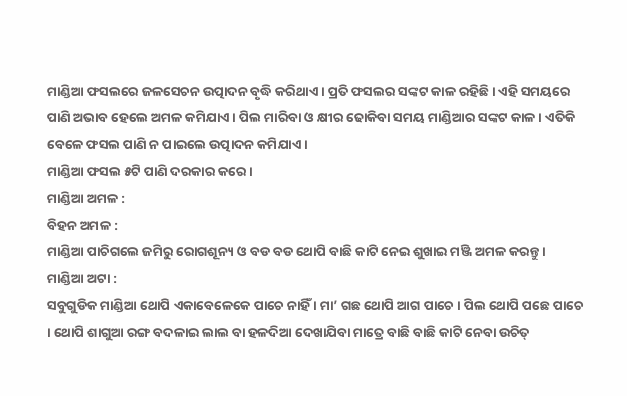ମାଣ୍ଡିଆ ଫସଲରେ ଜଳସେଚନ ଉତ୍ପାଦନ ବୃଦ୍ଧି କରିଥାଏ । ପ୍ରତି ଫସଲର ସଙ୍କଟ କାଳ ରହିଛି । ଏହି ସମୟରେ ପାଣି ଅଭାବ ହେଲେ ଅମଳ କମିଯାଏ । ପିଲ ମାରିବା ଓ କ୍ଷୀର ଢୋକିବା ସମୟ ମାଣ୍ଡିଆର ସଙ୍କଟ କାଳ । ଏତିକି ବେଳେ ଫସଲ ପାଣି ନ ପାଇଲେ ଉତ୍ପାଦନ କମିଯାଏ ।
ମାଣ୍ଡିଆ ଫସଲ ୫ଟି ପାଣି ଦରକାର କରେ ।
ମାଣ୍ଡିଆ ଅମଳ :
ବିହନ ଅମଳ :
ମାଣ୍ଡିଆ ପାଚିଗଲେ ଜମିରୁ ରୋଗଶୂନ୍ୟ ଓ ବଡ ବଡ ଥୋପି ବାଛି କାଟି ନେଇ ଶୁଖାଇ ମଞ୍ଜି ଅମଳ କରନ୍ତୁ ।
ମାଣ୍ଡିଆ ଅଟା :
ସବୁଗୁଡିକ ମାଣ୍ଡିଆ ଥୋପି ଏକାବେଳେକେ ପାଚେ ନାହିଁ । ମା’ ଗଛ ଥୋପି ଆଗ ପାଚେ । ପିଲ ଥୋପି ପଛେ ପାଚେ । ଥୋପି ଶାଗୁଆ ରଙ୍ଗ ବଦଳାଇ ଲାଲ ବା ହଳଦିଆ ଦେଖାଯିବା ମାତ୍ରେ ବାଛି ବାଛି କାଟି ନେବା ଉଚିତ୍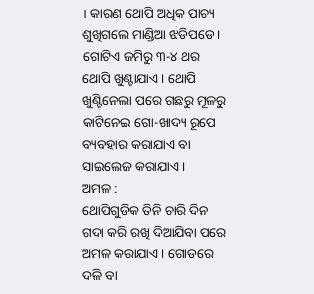। କାରଣ ଥୋପି ଅଧିକ ପାଚ୍ୟ ଶୁଖିଗଲେ ମାଣ୍ଡିଆ ଝଡିପଡେ । ଗୋଟିଏ ଜମିରୁ ୩-୪ ଥର ଥୋପି ଖୁଣ୍ଟାଯାଏ । ଥୋପି ଖୁଣ୍ଟିନେଲା ପରେ ଗଛରୁ ମୂଳରୁ କାଟିନେଇ ଗୋ-ଖାଦ୍ୟ ରୂପେ ବ୍ୟବହାର କରାଯାଏ ବା ସାଇଲେଜ କରାଯାଏ ।
ଅମଳ :
ଥୋପିଗୁଡିକ ତିନି ଚାରି ଦିନ ଗଦା କରି ରଖି ଦିଆଯିବା ପରେ ଅମଳ କରାଯାଏ । ଗୋଡରେ ଦଳି ବା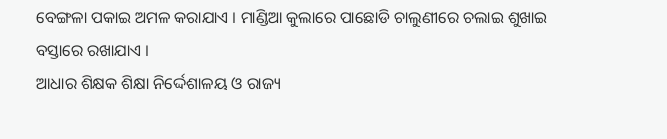ବେଙ୍ଗଳା ପକାଇ ଅମଳ କରାଯାଏ । ମାଣ୍ଡିଆ କୁଲାରେ ପାଛୋଡି ଚାଲୁଣୀରେ ଚଲାଇ ଶୁଖାଇ ବସ୍ତାରେ ରଖାଯାଏ ।
ଆଧାର ଶିକ୍ଷକ ଶିକ୍ଷା ନିର୍ଦ୍ଦେଶାଳୟ ଓ ରାଜ୍ୟ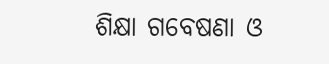ଶିକ୍ଷା ଗବେଷଣା ଓ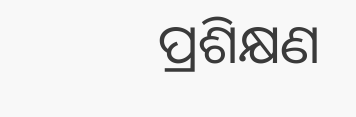ପ୍ରଶିକ୍ଷଣ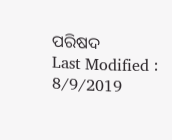ପରିଷଦ
Last Modified : 8/9/2019